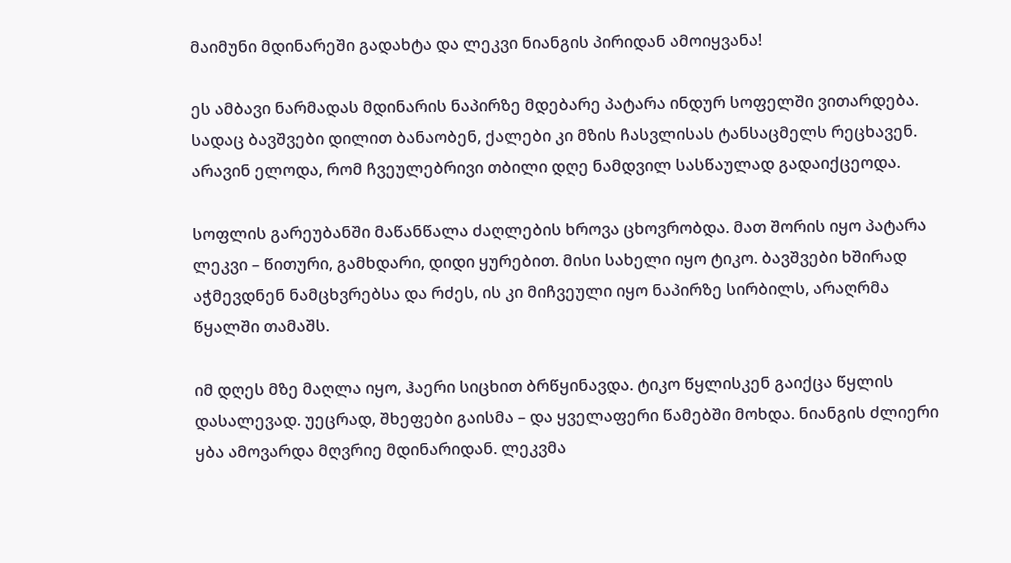მაიმუნი მდინარეში გადახტა და ლეკვი ნიანგის პირიდან ამოიყვანა!

ეს ამბავი ნარმადას მდინარის ნაპირზე მდებარე პატარა ინდურ სოფელში ვითარდება. სადაც ბავშვები დილით ბანაობენ, ქალები კი მზის ჩასვლისას ტანსაცმელს რეცხავენ. არავინ ელოდა, რომ ჩვეულებრივი თბილი დღე ნამდვილ სასწაულად გადაიქცეოდა.

სოფლის გარეუბანში მაწანწალა ძაღლების ხროვა ცხოვრობდა. მათ შორის იყო პატარა ლეკვი – წითური, გამხდარი, დიდი ყურებით. მისი სახელი იყო ტიკო. ბავშვები ხშირად აჭმევდნენ ნამცხვრებსა და რძეს, ის კი მიჩვეული იყო ნაპირზე სირბილს, არაღრმა წყალში თამაშს.

იმ დღეს მზე მაღლა იყო, ჰაერი სიცხით ბრწყინავდა. ტიკო წყლისკენ გაიქცა წყლის დასალევად. უეცრად, შხეფები გაისმა – და ყველაფერი წამებში მოხდა. ნიანგის ძლიერი ყბა ამოვარდა მღვრიე მდინარიდან. ლეკვმა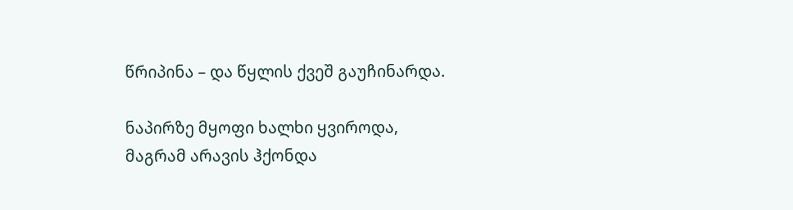წრიპინა – და წყლის ქვეშ გაუჩინარდა.

ნაპირზე მყოფი ხალხი ყვიროდა, მაგრამ არავის ჰქონდა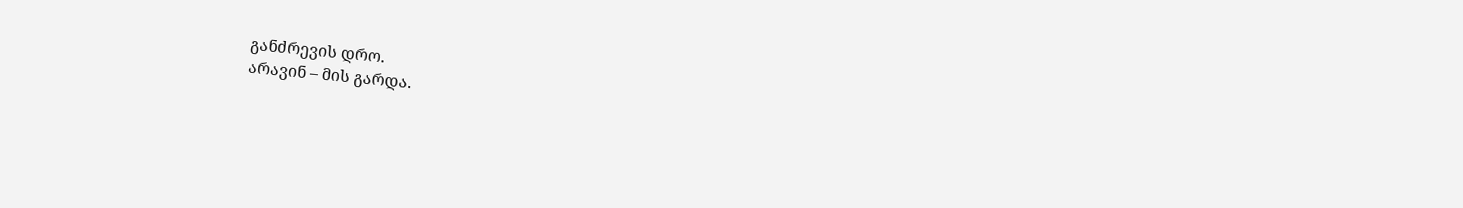განძრევის დრო.
არავინ – მის გარდა.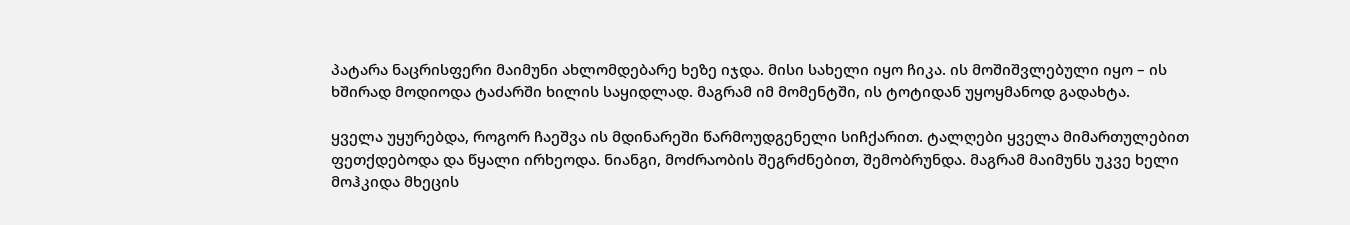პატარა ნაცრისფერი მაიმუნი ახლომდებარე ხეზე იჯდა. მისი სახელი იყო ჩიკა. ის მოშიშვლებული იყო – ის ხშირად მოდიოდა ტაძარში ხილის საყიდლად. მაგრამ იმ მომენტში, ის ტოტიდან უყოყმანოდ გადახტა.

ყველა უყურებდა, როგორ ჩაეშვა ის მდინარეში წარმოუდგენელი სიჩქარით. ტალღები ყველა მიმართულებით ფეთქდებოდა და წყალი ირხეოდა. ნიანგი, მოძრაობის შეგრძნებით, შემობრუნდა. მაგრამ მაიმუნს უკვე ხელი მოჰკიდა მხეცის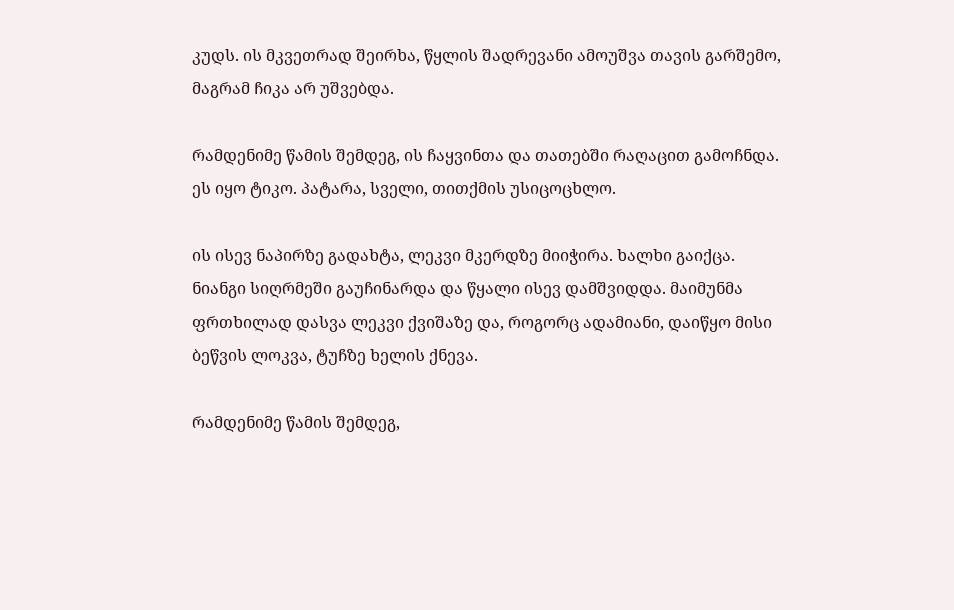კუდს. ის მკვეთრად შეირხა, წყლის შადრევანი ამოუშვა თავის გარშემო, მაგრამ ჩიკა არ უშვებდა.

რამდენიმე წამის შემდეგ, ის ჩაყვინთა და თათებში რაღაცით გამოჩნდა.
ეს იყო ტიკო. პატარა, სველი, თითქმის უსიცოცხლო.

ის ისევ ნაპირზე გადახტა, ლეკვი მკერდზე მიიჭირა. ხალხი გაიქცა. ნიანგი სიღრმეში გაუჩინარდა და წყალი ისევ დამშვიდდა. მაიმუნმა ფრთხილად დასვა ლეკვი ქვიშაზე და, როგორც ადამიანი, დაიწყო მისი ბეწვის ლოკვა, ტუჩზე ხელის ქნევა.

რამდენიმე წამის შემდეგ,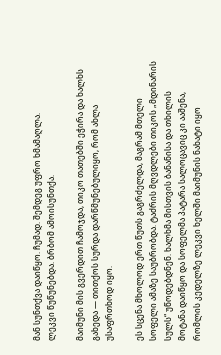მან სუნთქვა დაიწყო. ჩუმად. შემდეგ უფრო ხმამაღლა.
ლეკვი წუწუნებდა. ბრბომ ამოისუნთქა.

მაიმუნი მის გვერდით ჩამოჯდა, თიკო თათებში ეჭირა და ხალხს გახედა — თითქოს სურდა დარწმუნებულიყო, რომ ახლა უსაფრთხოდ იყო.

ეს სცენა მხოლოდ ერთ წუთს გაგრძელდა, მაგრამ მთელი სოფელი ამაზე საუბრობდა. ტაძრის მღვდლები თიკოს „მდინარის სულს“ უწოდებდნენ. ხალხმა მისთვის ბანანისა და თხილის მოტანა დაიწყო და სოფელმა პატარა სალოცავიც კი ააშენა, რომლის კედელზე ლეკვი ხელში მაიმუნის ნახატი იყო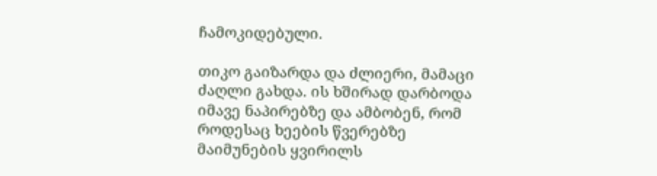ჩამოკიდებული.

თიკო გაიზარდა და ძლიერი, მამაცი ძაღლი გახდა. ის ხშირად დარბოდა იმავე ნაპირებზე და ამბობენ, რომ როდესაც ხეების წვერებზე მაიმუნების ყვირილს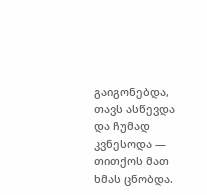გაიგონებდა, თავს ასწევდა და ჩუმად კვნესოდა — თითქოს მათ ხმას ცნობდა.